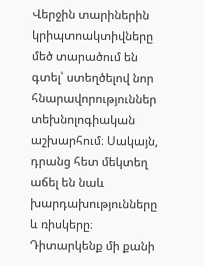Վերջին տարիներին կրիպտոակտիվները մեծ տարածում են գտել՝ ստեղծելով նոր հնարավորություններ տեխնոլոգիական աշխարհում։ Սակայն, դրանց հետ մեկտեղ աճել են նաև խարդախությունները և ռիսկերը։
Դիտարկենք մի քանի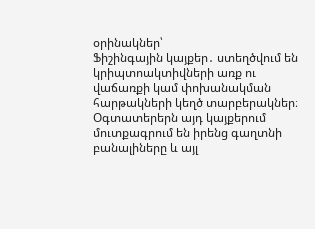օրինակներ՝
Ֆիշինգային կայքեր․ ստեղծվում են կրիպտոակտիվների առք ու վաճառքի կամ փոխանակման հարթակների կեղծ տարբերակներ։ Օգտատերերն այդ կայքերում մուտքագրում են իրենց գաղտնի բանալիները և այլ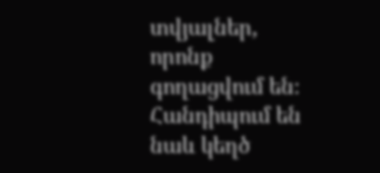տվյալներ, որոնք գողացվում են։ Հանդիպում են նաև կեղծ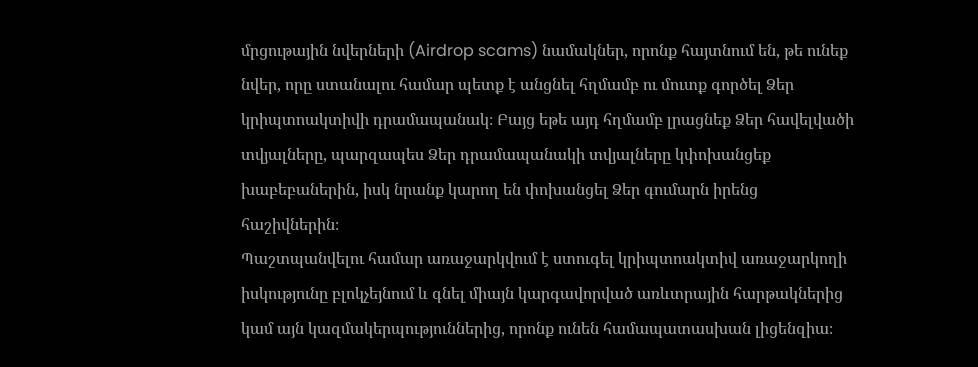մրցութային նվերների (Airdrop scams) նամակներ, որոնք հայտնում են, թե ունեք նվեր, որը ստանալու համար պետք է անցնել հղմամբ ու մուտք գործել Ձեր կրիպտոակտիվի դրամապանակ։ Բայց եթե այդ հղմամբ լրացնեք Ձեր հավելվածի տվյալները, պարզապես Ձեր դրամապանակի տվյալները կփոխանցեք խաբեբաներին, իսկ նրանք կարող են փոխանցել Ձեր գումարն իրենց հաշիվներին։
Պաշտպանվելու համար առաջարկվում է ստուգել կրիպտոակտիվ առաջարկողի իսկությունը բլոկչեյնում և գնել միայն կարգավորված առևտրային հարթակներից կամ այն կազմակերպություններից, որոնք ունեն համապատասխան լիցենզիա։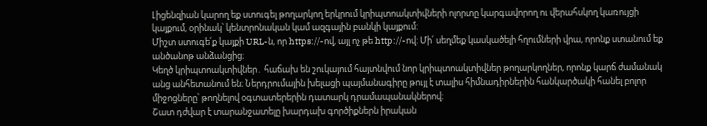Լիցենզիան կարող եք ստուգել թողարկող երկրում կրիպտոակտիվների ոլորտը կարգավորող ու վերահսկող կառույցի կայքում, օրինակ՝ կենտրոնական կամ ազգային բանկի կայքում:
Միշտ ստուգե՛ք կայքի URL-ն, որ https://-ով, այլ ոչ թե http://-ով: Մի՛ սեղմեք կասկածելի հղումների վրա, որոնք ստանում եք անծանոթ անձանցից։
Կեղծ կրիպտոակտիվներ․ հաճախ են շուկայում հայտնվում նոր կրիպտոակտիվներ թողարկողներ, որոնք կարճ ժամանակ անց անհետանում են։ Ներդրումային խելացի պայմանագիրը թույլ է տալիս հիմնադիրներին հանկարծակի հանել բոլոր միջոցները՝ թողնելով օգտատերերին դատարկ դրամապանակներով։
Շատ դժվար է տարանջատելը խարդախ գործիքներն իրական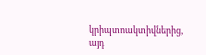կրիպտոակտիվներից, այդ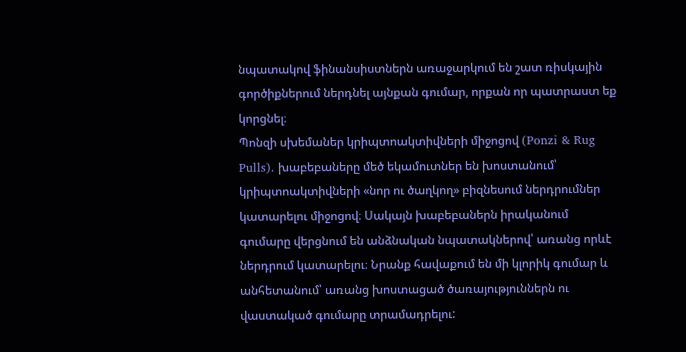նպատակով ֆինանսիստներն առաջարկում են շատ ռիսկային գործիքներում ներդնել այնքան գումար, որքան որ պատրաստ եք կորցնել։
Պոնզի սխեմաներ կրիպտոակտիվների միջոցով (Ponzi & Rug Pulls)․ խաբեբաները մեծ եկամուտներ են խոստանում՝ կրիպտոակտիվների «նոր ու ծաղկող» բիզնեսում ներդրումներ կատարելու միջոցով։ Սակայն խաբեբաներն իրականում գումարը վերցնում են անձնական նպատակներով՝ առանց որևէ ներդրում կատարելու։ Նրանք հավաքում են մի կլորիկ գումար և անհետանում՝ առանց խոստացած ծառայություններն ու վաստակած գումարը տրամադրելու: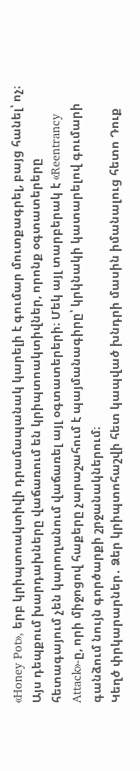«Honey Pot», երբ կրիպտոակտիվի դրամապանակ կարելի է գումար մուտքագրել, բայց հանել՝ ոչ։ Այս դեպքում խարդախները վաճառում են կրիպտոակտիվներ, որոնք օգտատերերը հետագայում չեն կարողանում վաճառել այլ օգտատերերի։ Մեկ այլ տարբերակ է «Reentrancy Attack»-ը, որի միջոցով հաքերը չարաշահում է պայմանագիրը՝ կրկնակի կատարելով գումարի գանձում նույն գործարքի շրջանակներում։
Կեղծ փրկարարներ․ Ձեր կրիպտոհաշվի հետ կապված խնդրի մասին իմանալուց հետո Դուք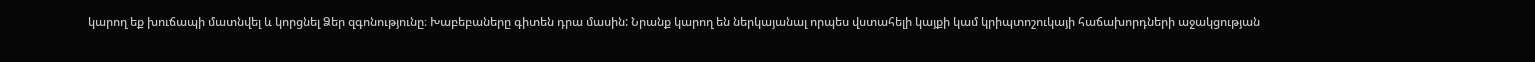կարող եք խուճապի մատնվել և կորցնել Ձեր զգոնությունը։ Խաբեբաները գիտեն դրա մասին: Նրանք կարող են ներկայանալ որպես վստահելի կայքի կամ կրիպտոշուկայի հաճախորդների աջակցության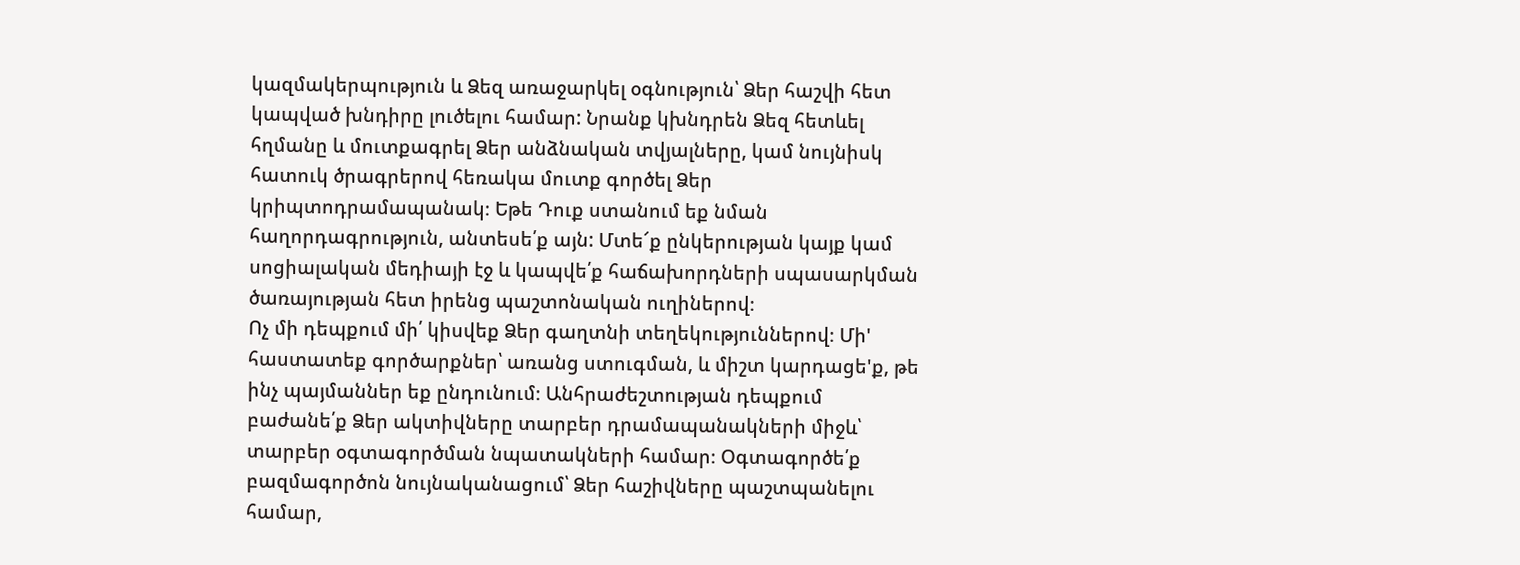կազմակերպություն և Ձեզ առաջարկել օգնություն՝ Ձեր հաշվի հետ կապված խնդիրը լուծելու համար: Նրանք կխնդրեն Ձեզ հետևել հղմանը և մուտքագրել Ձեր անձնական տվյալները, կամ նույնիսկ հատուկ ծրագրերով հեռակա մուտք գործել Ձեր կրիպտոդրամապանակ։ Եթե Դուք ստանում եք նման հաղորդագրություն, անտեսե՛ք այն: Մտե՜ք ընկերության կայք կամ սոցիալական մեդիայի էջ և կապվե՛ք հաճախորդների սպասարկման ծառայության հետ իրենց պաշտոնական ուղիներով։
Ոչ մի դեպքում մի՛ կիսվեք Ձեր գաղտնի տեղեկություններով։ Մի' հաստատեք գործարքներ՝ առանց ստուգման, և միշտ կարդացե'ք, թե ինչ պայմաններ եք ընդունում։ Անհրաժեշտության դեպքում բաժանե՛ք Ձեր ակտիվները տարբեր դրամապանակների միջև՝ տարբեր օգտագործման նպատակների համար։ Օգտագործե՛ք բազմագործոն նույնականացում՝ Ձեր հաշիվները պաշտպանելու համար,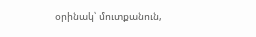օրինակ՝ մուտքանուն,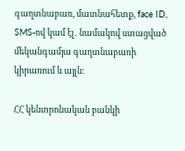գաղտնաբառ, մատնահետք, face ID, SMS-ով կամ էլ․ նամակով ստացված մեկանգամյա գաղտնաբառի կիրառում և այլն։

ՀՀ կենտրոնական բանկի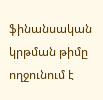ֆինանսական կրթման թիմը ողջունում է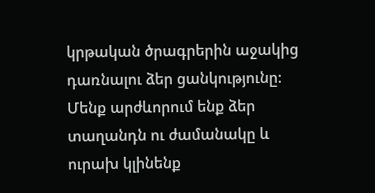կրթական ծրագրերին աջակից դառնալու ձեր ցանկությունը: Մենք արժևորում ենք ձեր տաղանդն ու ժամանակը և ուրախ կլինենք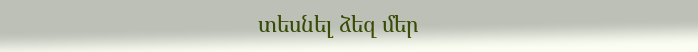տեսնել ձեզ մեր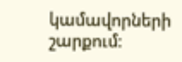կամավորների շարքում։